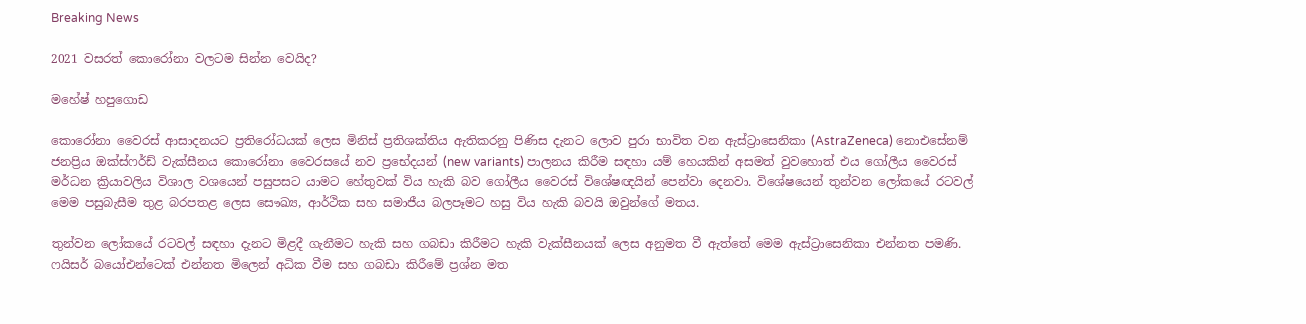Breaking News

2021 වසරත් කොරෝනා වලටම සින්න වෙයිද?

මහේෂ් හපුගොඩ

කොරෝනා වෛරස් ආසාදනයට ප්‍රතිරෝධයක් ලෙස මිනිස් ප්‍රතිශක්තිය ඇතිකරනු පිණිස දැනට ලොව පුරා භාවිත වන ඇස්ට්‍රාසෙනිකා (AstraZeneca) නොඑසේනම් ජනප්‍රිය ඔක්ස්ෆර්ඩ් වැක්සීනය කොරෝනා වෛරසයේ නව ප්‍රභේදයන් (new variants) පාලනය කිරීම සඳහා යම් හෙයකින් අසමත් වුවහොත් එය ගෝලීය වෛරස් මර්ධන ක්‍රියාවලිය විශාල වශයෙන් පසුපසට යාමට හේතුවක් විය හැකි බව ගෝලීය වෛරස් විශේෂඥයින් පෙන්වා දෙනවා. විශේෂයෙන් තුන්වන ලෝකයේ රටවල් මෙම පසුබැසීම තුළ බරපතළ ලෙස සෞඛ්‍ය, ආර්ථික සහ සමාජීය බලපෑමට හසු විය හැකි බවයි ඔවුන්ගේ මතය.

තුන්වන ලෝකයේ රටවල් සඳහා දැනට මිළදී ගැනීමට හැකි සහ ගබඩා කිරීමට හැකි වැක්සීනයක් ලෙස අනුමත වී ඇත්තේ මෙම ඇස්ට්‍රාසෙනිකා එන්නත පමණි. ෆයිසර් බයෝඑන්ටෙක් එන්නත මිලෙන් අධික වීම සහ ගබඩා කිරීමේ ප්‍රශ්න මත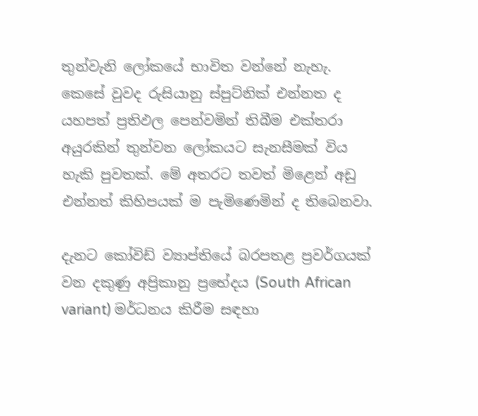තුන්වැනි ලෝකයේ භාවිත වන්නේ නැහැ. කෙසේ වුවද රුසියානු ස්පුට්නික් එන්නත ද යහපත් ප්‍රතිඵල පෙන්වමින් තිබීම එක්තරා අයුරකින් තුන්වන ලෝකයට සැනසීමක් විය හැකි පුවතක්. මේ අතරට තවත් මිළෙන් අඩු එන්නත් කිහිපයක් ම පැමිණෙමින් ද තිබෙනවා.

දැනට කෝවිඩ් ව්‍යාප්තියේ බරපතළ ප්‍රවර්ගයක් වන දකුණු අප්‍රිකානු ප්‍රභේදය (South African variant) මර්ධනය කිරීම සඳහා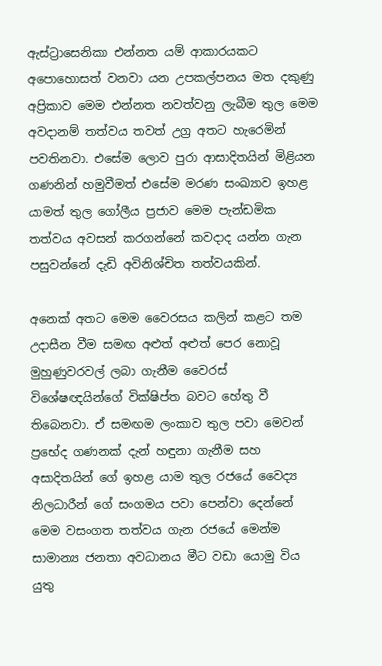ඇස්ට්‍රාසෙනිකා එන්නත යම් ආකාරයකට අපොහොසත් වනවා යන උපකල්පනය මත දකුණු අප්‍රිකාව මෙම එන්නත නවත්වනු ලැබීම තුල මෙම අවදානම් තත්වය තවත් උග්‍ර අතට හැරෙමින් පවතිනවා. එසේම ලොව පුරා ආසාදිතයින් මිළියන ගණනින් හමුවීමත් එසේම මරණ සංඛ්‍යාව ඉහළ යාමත් තුල ගෝලීය ප්‍රජාව මෙම පැන්ඩමික තත්වය අවසන් කරගන්නේ කවදාද යන්න ගැන පසුවන්නේ දැඩි අවිනිශ්චිත තත්වයකින්.

අනෙක් අතට මෙම වෛරසය කලින් කළට තම උදාසීන වීම සමඟ අළුත් අළුත් පෙර නොවූ මුහුණුවරවල් ලබා ගැනීම වෛරස් විශේෂඥයින්ගේ වික්ෂිප්ත බවට හේතු වී තිබෙනවා. ඒ සමඟම ලංකාව තුල පවා මෙවන් ප්‍රභේද ගණනක් දැන් හඳුනා ගැනීම සහ අසාදිතයින් ගේ ඉහළ යාම තුල රජයේ වෛද්‍ය නිලධාරීන් ගේ සංගමය පවා පෙන්වා දෙන්නේ මෙම වසංගත තත්වය ගැන රජයේ මෙන්ම සාමාන්‍ය ජනතා අවධානය මීට වඩා යොමු විය යුතු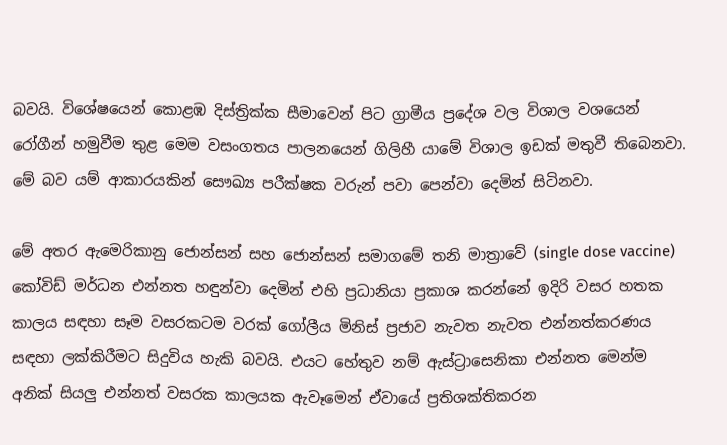බවයි. විශේෂයෙන් කොළඹ දිස්ත්‍රික්ක සීමාවෙන් පිට ග්‍රාමීය ප්‍රදේශ වල විශාල වශයෙන් රෝගීන් හමුවීම තුළ මෙම වසංගතය පාලනයෙන් ගිලිහී යාමේ විශාල ඉඩක් මතුවී තිබෙනවා. මේ බව යම් ආකාරයකින් සෞඛ්‍ය පරීක්ෂක වරුන් පවා පෙන්වා දෙමින් සිටිනවා.

මේ අතර ඇමෙරිකානු ජොන්සන් සහ ජොන්සන් සමාගමේ තනි මාත්‍රාවේ (single dose vaccine) කෝවිඩ් මර්ධන එන්නත හඳුන්වා දෙමින් එහි ප්‍රධානියා ප්‍රකාශ කරන්නේ ඉදිරි වසර හතක කාලය සඳහා සෑම වසරකටම වරක් ගෝලීය මිනිස් ප්‍රජාව නැවත නැවත එන්නත්කරණය සඳහා ලක්කිරීමට සිදුවිය හැකි බවයි. එයට හේතුව නම් ඇස්ට්‍රාසෙනිකා එන්නත මෙන්ම අනික් සියලු එන්නත් වසරක කාලයක ඇවෑමෙන් ඒවායේ ප්‍රතිශක්තිකරන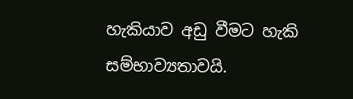හැකියාව අඩු වීමට හැකි සම්භාව්‍යතාවයි.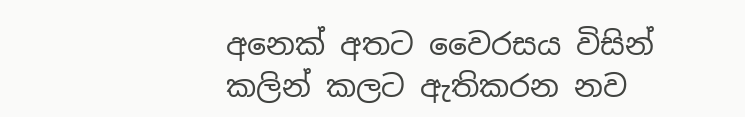අනෙක් අතට වෛරසය විසින් කලින් කලට ඇතිකරන නව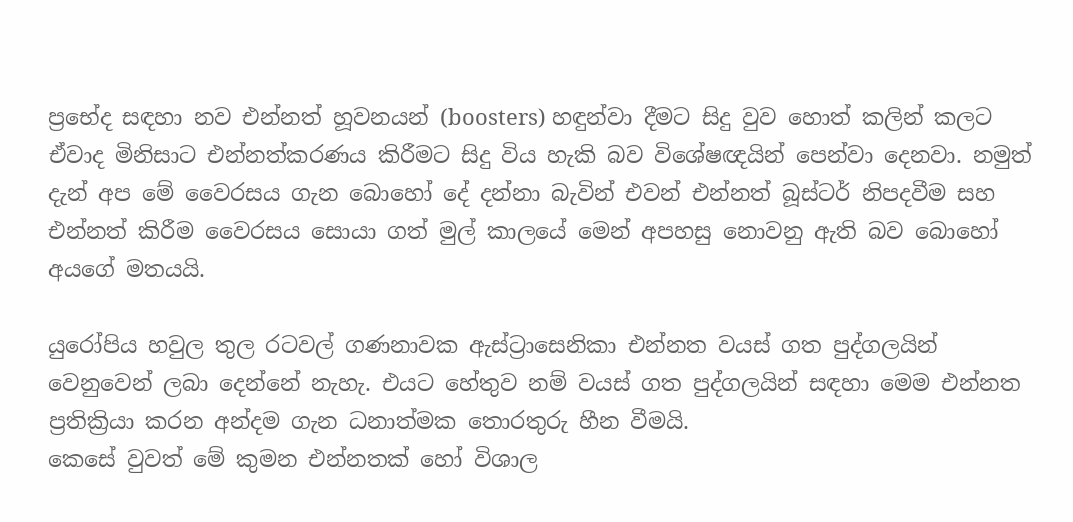ප්‍රභේද සඳහා නව එන්නත් හූවනයන් (boosters) හඳුන්වා දීමට සිදු වුව හොත් කලින් කලට ඒවාද මිනිසාට එන්නත්කරණය කිරීමට සිදු විය හැකි බව විශේෂඥයින් පෙන්වා දෙනවා. නමුත් දැන් අප මේ වෛරසය ගැන බොහෝ දේ දන්නා බැවින් එවන් එන්නත් බූස්ටර් නිපදවීම සහ එන්නත් කිරීම වෛරසය සොයා ගත් මුල් කාලයේ මෙන් අපහසු නොවනු ඇති බව බොහෝ අයගේ මතයයි.

යුරෝපිය හවුල තුල රටවල් ගණනාවක ඇස්ට්‍රාසෙනිකා එන්නත වයස් ගත පුද්ගලයින් වෙනුවෙන් ලබා දෙන්නේ නැහැ. එයට හේතුව නම් වයස් ගත පුද්ගලයින් සඳහා මෙම එන්නත ප්‍රතික්‍රියා කරන අන්දම ගැන ධනාත්මක තොරතුරු හීන වීමයි.
කෙසේ වුවත් මේ කුමන එන්නතක් හෝ විශාල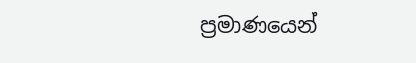ප්‍රමාණයෙන්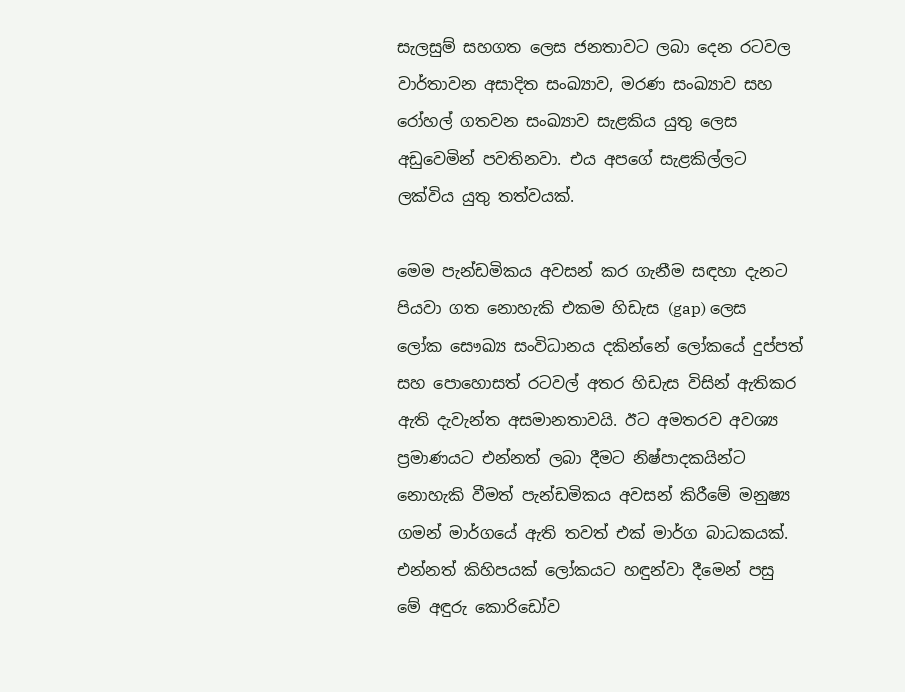සැලසුම් සහගත ලෙස ජනතාවට ලබා දෙන රටවල වාර්තාවන අසාදිත සංඛ්‍යාව, මරණ සංඛ්‍යාව සහ රෝහල් ගතවන සංඛ්‍යාව සැළකිය යුතු ලෙස අඩුවෙමින් පවතිනවා. එය අපගේ සැළකිල්ලට ලක්විය යුතු තත්වයක්.

මෙම පැන්ඩමිකය අවසන් කර ගැනීම සඳහා දැනට පියවා ගත නොහැකි එකම හිඩැස (gap) ලෙස ලෝක සෞඛ්‍ය සංවිධානය දකින්නේ ලෝකයේ දුප්පත් සහ පොහොසත් රටවල් අතර හිඩැස විසින් ඇතිකර ඇති දැවැන්ත අසමානතාවයි. ඊට අමතරව අවශ්‍ය ප්‍රමාණයට එන්නත් ලබා දීමට නිෂ්පාදකයින්ට නොහැකි වීමත් පැන්ඩමිකය අවසන් කිරීමේ මනුෂ්‍ය ගමන් මාර්ගයේ ඇති තවත් එක් මාර්ග බාධකයක්.
එන්නත් කිහිපයක් ලෝකයට හඳුන්වා දීමෙන් පසු මේ අඳුරු කොරිඩෝව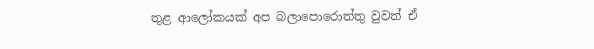තුළ ආලෝකයක් අප බලාපොරොත්තු වුවත් ඒ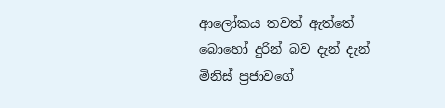ආලෝකය තවත් ඇත්තේ බොහෝ දුරින් බව දැන් දැන් මිනිස් ප්‍රජාවගේ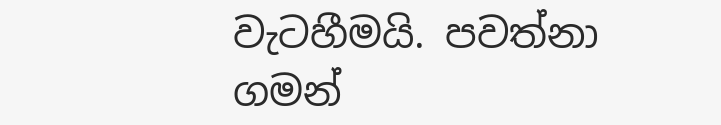වැටහීමයි. පවත්නා ගමන්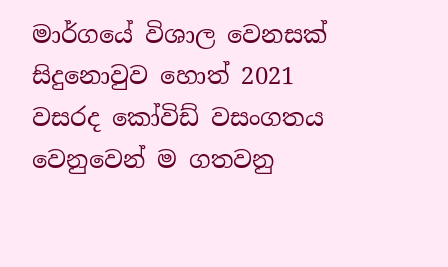මාර්ගයේ විශාල වෙනසක් සිදුනොවුව හොත් 2021 වසරද කෝවිඩ් වසංගතය වෙනුවෙන් ම ගතවනු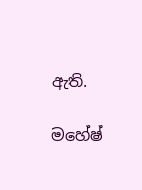ඇති.

මහේෂ්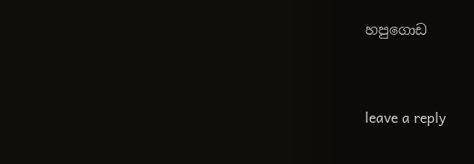හපුගොඩ



leave a reply